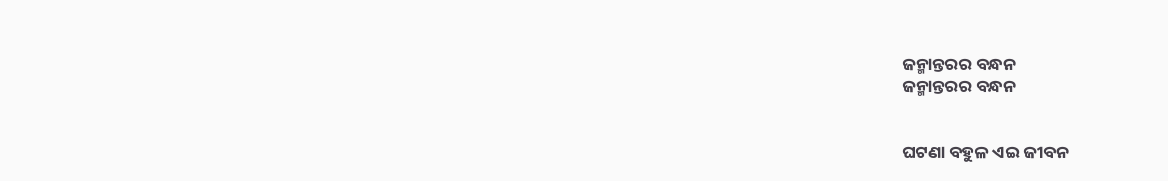ଜନ୍ମାନ୍ତରର ବନ୍ଧନ
ଜନ୍ମାନ୍ତରର ବନ୍ଧନ


ଘଟଣା ବହୁଳ ଏଇ ଜୀବନ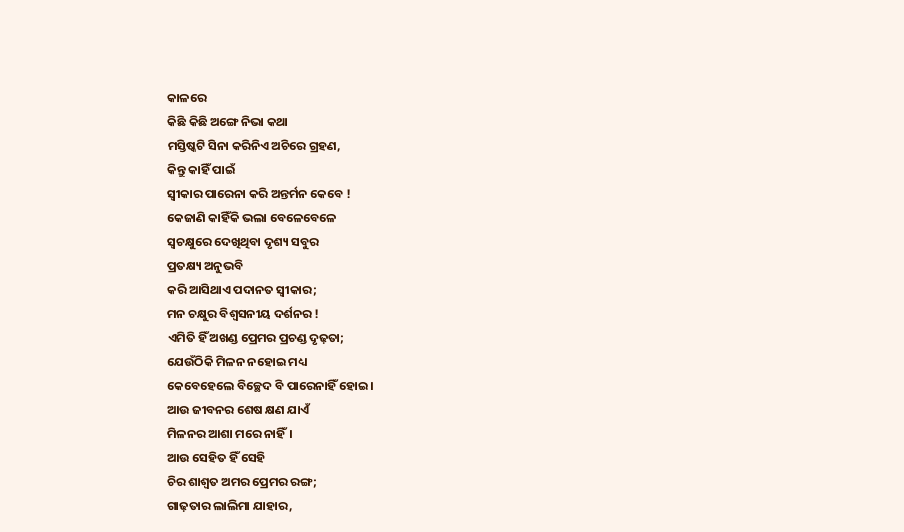କାଳରେ
କିଛି କିଛି ଅଙ୍ଗେ ନିଭା କଥା
ମସ୍ତିଷ୍କଟି ସିନା କରିନିଏ ଅଚିରେ ଗ୍ରହଣ,
କିନ୍ତୁ କାହିଁ ପାଇଁ
ସ୍ଵୀକାର ପାରେନା କରି ଅନ୍ତର୍ମନ କେବେ !
କେଜାଣି କାହିଁକି ଭଲା ବେଳେବେଳେ
ସ୍ଵଚକ୍ଷୁରେ ଦେଖିଥିବା ଦୃଶ୍ୟ ସବୁର
ପ୍ରତକ୍ଷ୍ୟ ଅନୁଭବି
କରି ଆସିଥାଏ ପଦାନତ ସ୍ଵୀକାର;
ମନ ଚକ୍ଷୁର ବିଶ୍ୱସନୀୟ ଦର୍ଶନର !
ଏମିତି ହିଁ ଅଖଣ୍ଡ ପ୍ରେମର ପ୍ରଚଣ୍ଡ ଦୃଢ଼ତା;
ଯେଉଁଠିକି ମିଳନ ନହୋଇ ମଧ୍ୟ
କେବେହେଲେ ବିଚ୍ଛେଦ ବି ପାରେନାହିଁ ହୋଇ।
ଆଉ ଜୀବନର ଶେଷ କ୍ଷଣ ଯାଏଁ
ମିଳନର ଆଶା ମରେ ନାହିଁ।
ଆଉ ସେହିତ ହିଁ ସେହି
ଚିର ଶାଶ୍ଵତ ଅମର ପ୍ରେମର ରଙ୍ଗ;
ଗାଢ଼ତାର ଲାଲିମା ଯାହାର,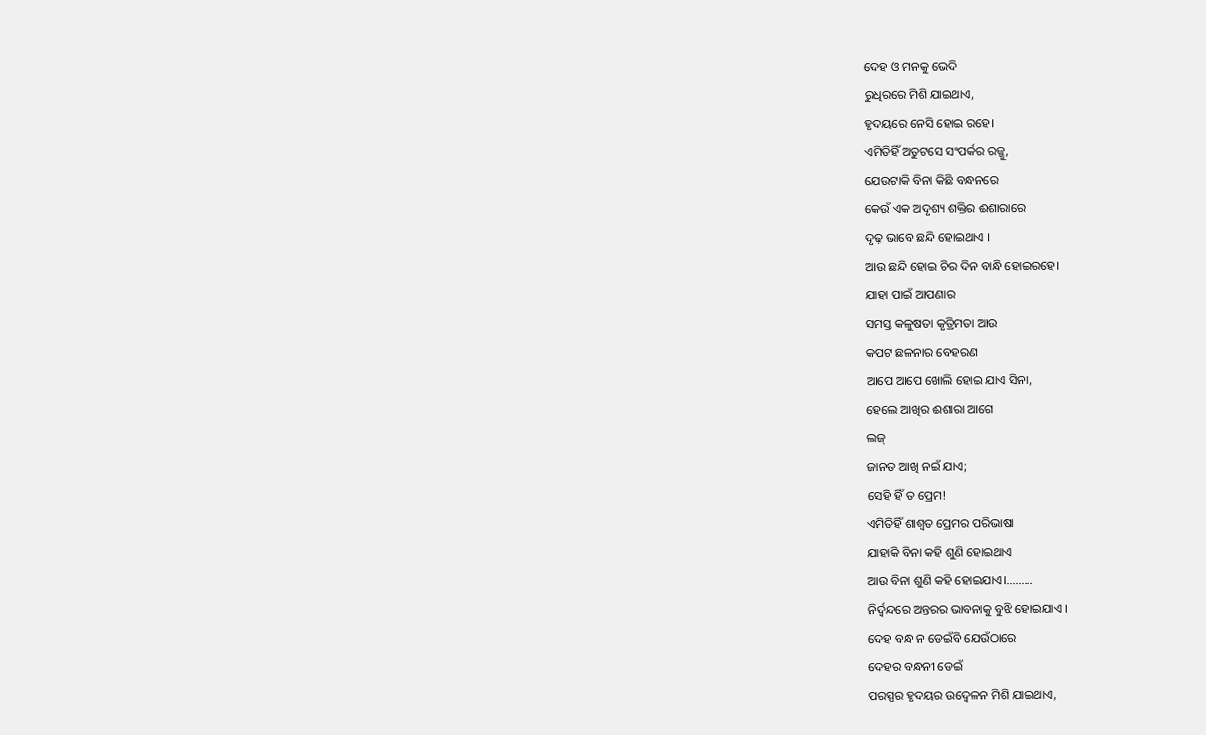ଦେହ ଓ ମନକୁ ଭେଦି
ରୁଧିରରେ ମିଶି ଯାଇଥାଏ,
ହୃଦୟରେ ନେସି ହୋଇ ରହେ।
ଏମିତିହିଁ ଅତୁଟସେ ସଂପର୍କର ରଜ୍ଜୁ,
ଯେଉଟାକି ବିନା କିଛି ବନ୍ଧନରେ
କେଉଁ ଏକ ଅଦୃଶ୍ୟ ଶକ୍ତିର ଈଶାରାରେ
ଦୃଢ଼ ଭାବେ ଛନ୍ଦି ହୋଇଥାଏ ।
ଆଉ ଛନ୍ଦି ହୋଇ ଚିର ଦିନ ବାନ୍ଧି ହୋଇରହେ।
ଯାହା ପାଇଁ ଆପଣାର
ସମସ୍ତ କଳୁଷତା କୃତ୍ରିମତା ଆଉ
କପଟ ଛଳନାର ବେହରଣ
ଆପେ ଆପେ ଖୋଲି ହୋଇ ଯାଏ ସିନା,
ହେଲେ ଆଖିର ଈଶାରା ଆଗେ
ଲଜ୍
ଜାନତ ଆଖି ନଇଁ ଯାଏ;
ସେହି ହିଁ ତ ପ୍ରେମ!
ଏମିତିହିଁ ଶାଶ୍ଵତ ପ୍ରେମର ପରିଭାଷା
ଯାହାକି ବିନା କହି ଶୁଣି ହୋଇଥାଏ
ଆଉ ବିନା ଶୁଣି କହି ହୋଇଯାଏ।.........
ନିର୍ଦ୍ଵନ୍ଦରେ ଅନ୍ତରର ଭାବନାକୁ ବୁଝି ହୋଇଯାଏ ।
ଦେହ ବନ୍ଧ ନ ଡେଇଁବି ଯେଉଁଠାରେ
ଦେହର ବନ୍ଧନୀ ଡେଇଁ
ପରସ୍ପର ହୃଦୟର ଉଦ୍ବେଳନ ମିଶି ଯାଇଥାଏ,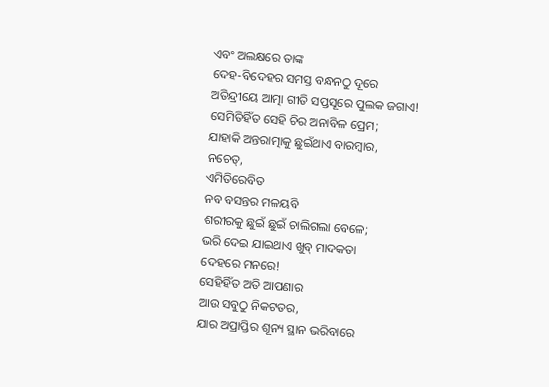ଏବଂ ଅଲକ୍ଷରେ ତାଙ୍କ
ଦେହ-ବିଦେହର ସମସ୍ତ ବନ୍ଧନଠୁ ଦୂରେ
ଅତିନ୍ଦ୍ରୀୟେ ଆତ୍ମା ଗୀତି ସପ୍ତସୂରେ ପୁଲକ ଜଗାଏ!
ସେମିତିହିଁତ ସେହି ଚିର ଅନାବିଳ ପ୍ରେମ;
ଯାହାକି ଅନ୍ତରାତ୍ମାକୁ ଛୁଇଁଥାଏ ବାରମ୍ବାର,
ନଚେତ୍,
ଏମିତିରେବିତ
ନବ ବସନ୍ତର ମଳୟବି
ଶରୀରକୁ ଛୁଇଁ ଛୁଇଁ ଚାଲିଗଲା ବେଳେ;
ଭରି ଦେଇ ଯାଇଥାଏ ଖୁବ୍ ମାଦକତା
ଦେହରେ ମନରେ!
ସେହିହିଁତ ଅତି ଆପଣାର
ଆଉ ସବୁଠୁ ନିକଟତର,
ଯାର ଅପ୍ରାପ୍ତିର ଶୂନ୍ୟ ସ୍ଥାନ ଭରିବାରେ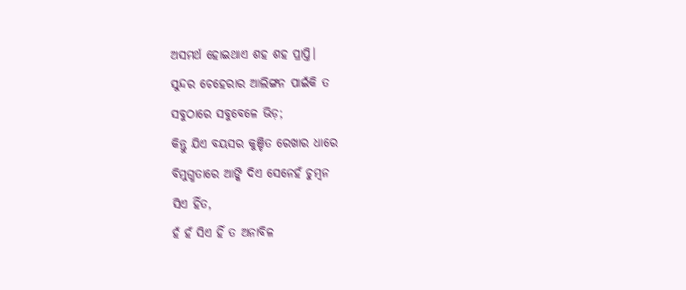ଅସମର୍ଥ ହୋଇଥାଏ ଶହ ଶହ ପ୍ରାପ୍ତି।
ସୁନ୍ଦର ଚେହେରାର ଆଲିଙ୍ଗନ ପାଇଁକି ତ
ସବୁଠାରେ ସବୁବେଳେ ଭିଡ଼;
କିନ୍ତୁ ଯିଏ ବୟସର କୁଞ୍ଚିତ ରେଖାର ଧାରେ
ବିମୁଗ୍ଧତାରେ ଆଙ୍କି ଦିଏ ସେନେହଁ ଚୁମ୍ବନ
ସିଏ ହିଁତ,
ହଁ ହଁ ସିଏ ହିଁ ତ ଅନାବିଳ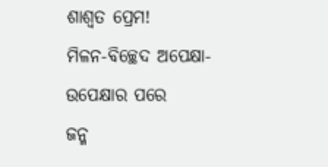ଶାଶ୍ଵତ ପ୍ରେମ!
ମିଳନ-ବିଚ୍ଛେଦ ଅପେକ୍ଷା-ଉପେକ୍ଷାର ପରେ
ଜନ୍ମ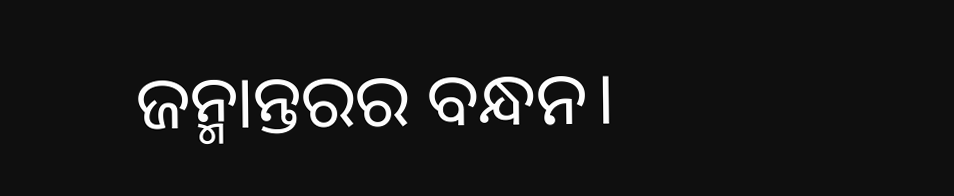ଜନ୍ମାନ୍ତରର ବନ୍ଧନ।